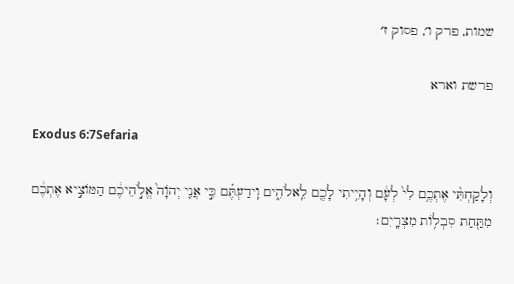שמות, פרק ו׳, פסוק ז׳

פרשת וארא

Exodus 6:7Sefaria

וְלָקַחְתִּ֨י אֶתְכֶ֥ם לִי֙ לְעָ֔ם וְהָיִ֥יתִי לָכֶ֖ם לֵֽאלֹהִ֑ים וִֽידַעְתֶּ֗ם כִּ֣י אֲנִ֤י יְהֹוָה֙ אֱלֹ֣הֵיכֶ֔ם הַמּוֹצִ֣יא אֶתְכֶ֔ם מִתַּ֖חַת סִבְל֥וֹת מִצְרָֽיִם׃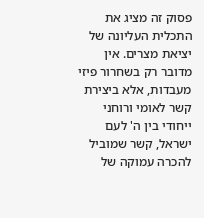פסוק זה מציג את התכלית העליונה של יציאת מצרים. אין מדובר רק בשחרור פיזי מעבדות, אלא ביצירת קשר לאומי ורוחני ייחודי בין ה' לעם ישראל, קשר שמוביל להכרה עמוקה של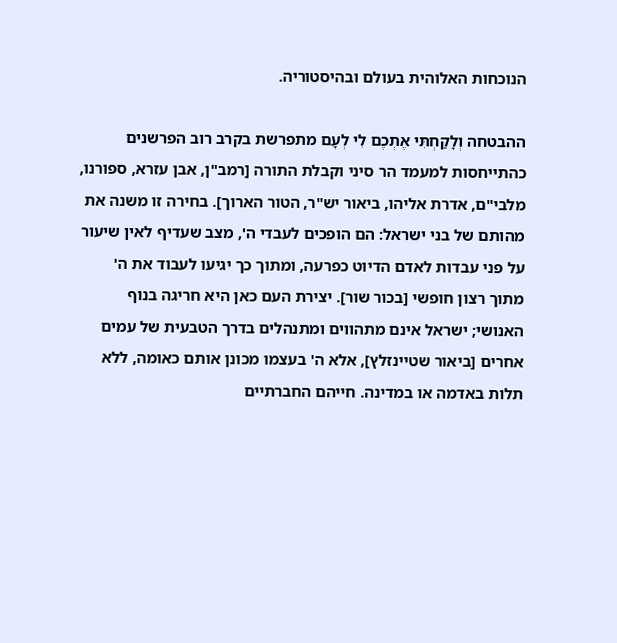הנוכחות האלוהית בעולם ובהיסטוריה.

ההבטחה וְלָקַחְתִּי אֶתְכֶם לִי לְעָם מתפרשת בקרב רוב הפרשנים כהתייחסות למעמד הר סיני וקבלת התורה [רמב"ן, אבן עזרא, ספורנו, מלבי"ם, אדרת אליהו, ביאור יש"ר, הטור הארוך]. בחירה זו משנה את מהותם של בני ישראל: הם הופכים לעבדי ה', מצב שעדיף לאין שיעור על פני עבדות לאדם הדיוט כפרעה, ומתוך כך יגיעו לעבוד את ה' מתוך רצון חופשי [בכור שור]. יצירת העם כאן היא חריגה בנוף האנושי; ישראל אינם מתהווים ומתנהלים בדרך הטבעית של עמים אחרים [ביאור שטיינזלץ], אלא ה' בעצמו מכונן אותם כאומה, ללא תלות באדמה או במדינה. חייהם החברתיים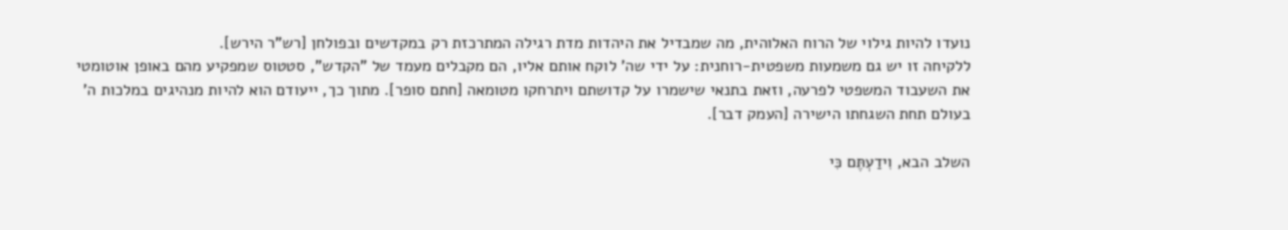נועדו להיות גילוי של הרוח האלוהית, מה שמבדיל את היהדות מדת רגילה המתרכזת רק במקדשים ובפולחן [רש"ר הירש].
ללקיחה זו יש גם משמעות משפטית-רוחנית: על ידי שה' לוקח אותם אליו, הם מקבלים מעמד של "הקדש", סטטוס שמפקיע מהם באופן אוטומטי את השעבוד המשפטי לפרעה, וזאת בתנאי שישמרו על קדושתם ויתרחקו מטומאה [חתם סופר]. מתוך כך, ייעודם הוא להיות מנהיגים במלכות ה' בעולם תחת השגחתו הישירה [העמק דבר].

השלב הבא, וִידַעְתֶּם כִּי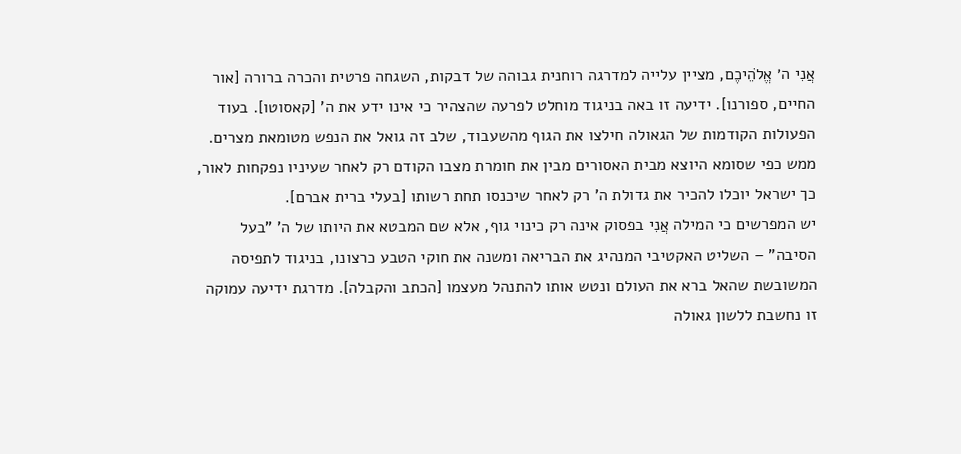אֲנִי ה׳ אֱלֹהֵיכֶם, מציין עלייה למדרגה רוחנית גבוהה של דבקות, השגחה פרטית והכרה ברורה [אור החיים, ספורנו]. ידיעה זו באה בניגוד מוחלט לפרעה שהצהיר כי אינו ידע את ה' [קאסוטו]. בעוד הפעולות הקודמות של הגאולה חילצו את הגוף מהשעבוד, שלב זה גואל את הנפש מטומאת מצרים. ממש כפי שסומא היוצא מבית האסורים מבין את חומרת מצבו הקודם רק לאחר שעיניו נפקחות לאור, כך ישראל יוכלו להכיר את גדולת ה' רק לאחר שיכנסו תחת רשותו [בעלי ברית אברם].
יש המפרשים כי המילה אֲנִי בפסוק אינה רק כינוי גוף, אלא שם המבטא את היותו של ה' "בעל הסיבה" – השליט האקטיבי המנהיג את הבריאה ומשנה את חוקי הטבע כרצונו, בניגוד לתפיסה המשובשת שהאל ברא את העולם ונטש אותו להתנהל מעצמו [הכתב והקבלה]. מדרגת ידיעה עמוקה זו נחשבת ללשון גאולה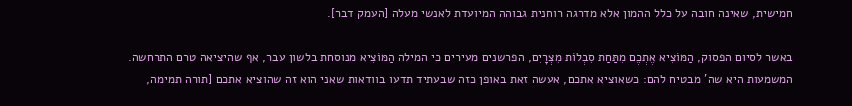חמישית, שאינה חובה על כלל ההמון אלא מדרגה רוחנית גבוהה המיועדת לאנשי מעלה [העמק דבר].

באשר לסיום הפסוק, הַמּוֹצִיא אֶתְכֶם מִתַּחַת סִבְלוֹת מִצְרָיִם, הפרשנים מעירים כי המילה הַמּוֹצִיא מנוסחת בלשון עבר, אף שהיציאה טרם התרחשה. המשמעות היא שה' מבטיח להם: כשאוציא אתכם, אעשה זאת באופן כזה שבעתיד תדעו בוודאות שאני הוא זה שהוציא אתכם [תורה תמימה,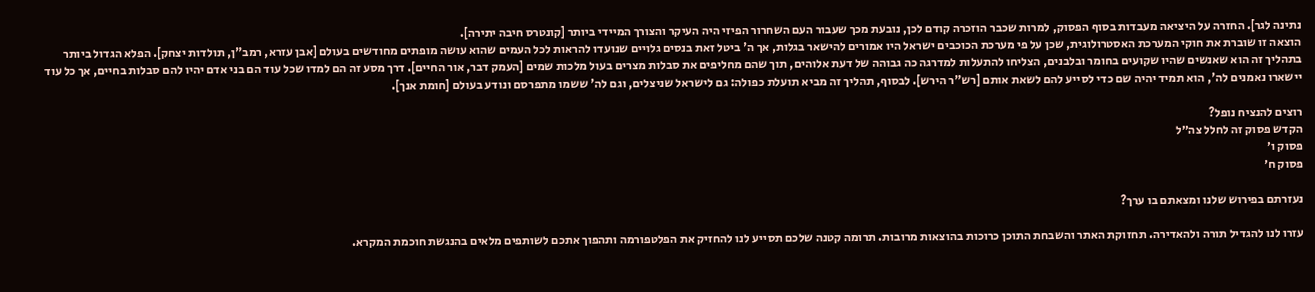נתינה לגר]. החזרה על היציאה מעבדות בסוף הפסוק, למרות שכבר הוזכרה קודם לכן, נובעת מכך שעבור העם השחרור הפיזי היה העיקר והצורך המיידי ביותר [קונטרס חיבה יתירה].
הוצאה זו שוברת את חוקי המערכת האסטרולוגית, שכן על פי מערכת הכוכבים ישראל היו אמורים להישאר בגלות, אך ה' ביטל זאת בנסים גלויים שנועדו להראות לכל העמים שהוא עושה מופתים מחודשים בעולם [אבן עזרא, רמב"ן, תולדות יצחק]. הפלא הגדול ביותר בתהליך זה הוא שאנשים שהיו שקועים בחומר ובלבנים, הצליחו להתעלות למדרגה כה גבוהה של דעת אלוהים, תוך שהם מחליפים את סבלות מצרים בעול מלכות שמים [העמק דבר, אור החיים]. דרך מסע זה הם למדו שכל עוד הם בני אדם יהיו להם סבלות בחיים, אך כל עוד יישארו נאמנים לה', הוא תמיד יהיה שם כדי לסייע להם לשאת אותם [רש"ר הירש]. לבסוף, תהליך זה מביא תועלת כפולה: גם לישראל שניצלים, וגם לה' ששמו מתפרסם ונודע בעולם [חומת אנך].

רוצים להנציח נופל?
הקדש פסוק זה לחלל צה״ל
פסוק ו׳
פסוק ח׳

נעזרתם בפירוש שלנו ומצאתם בו ערך?

עזרו לנו להגדיל תורה ולהאדירה. תחזוקת האתר והשבחת התוכן כרוכות בהוצאות מרובות. תרומה קטנה שלכם תסייע לנו להחזיק את הפלטפורמה ותהפוך אתכם לשותפים מלאים בהנגשת חוכמת המקרא.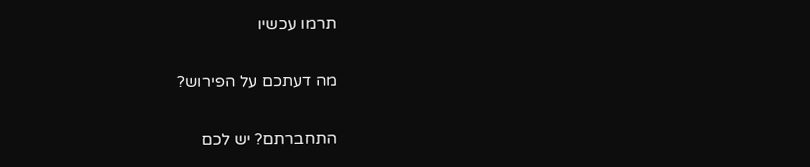תרמו עכשיו

מה דעתכם על הפירוש?

התחברתם? יש לכם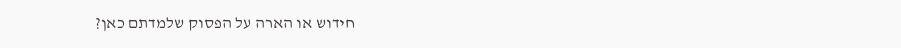חידוש או הארה על הפסוק שלמדתם כאן?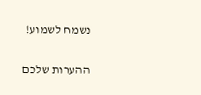נשמח לשמוע!

ההערות שלכם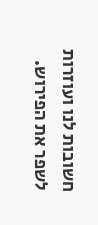חשובות לנו ועוזרות לשפר את הפירוש.